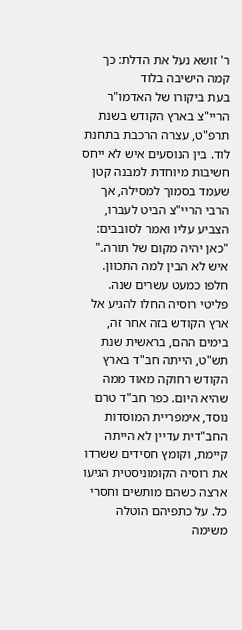ר' זושא נעל את הדלת: כך קמה הישיבה בלוד
בעת ביקורו של האדמו"ר הריי"צ בארץ הקודש בשנת תרפ"ט, עצרה הרכבת בתחנת לוד. בין הנוסעים איש לא ייחס חשיבות מיוחדת למבנה קטן שעמד בסמוך למסילה, אך הרבי הריי"צ הביט לעברו, הצביע עליו ואמר לסובבים: "כאן יהיה מקום של תורה." איש לא הבין למה התכוון.
חלפו כמעט עשרים שנה.
פליטי רוסיה החלו להגיע אל ארץ הקודש בזה אחר זה, בימים ההם, בראשית שנת תש"ט, הייתה חב"ד בארץ הקודש רחוקה מאוד ממה שהיא היום. כפר חב"ד טרם נוסד, אימפריית המוסדות החב"דית עדיין לא הייתה קיימת, וקומץ חסידים ששרדו את רוסיה הקומוניסטית הגיעו ארצה כשהם מותשים וחסרי כל. על כתפיהם הוטלה משימה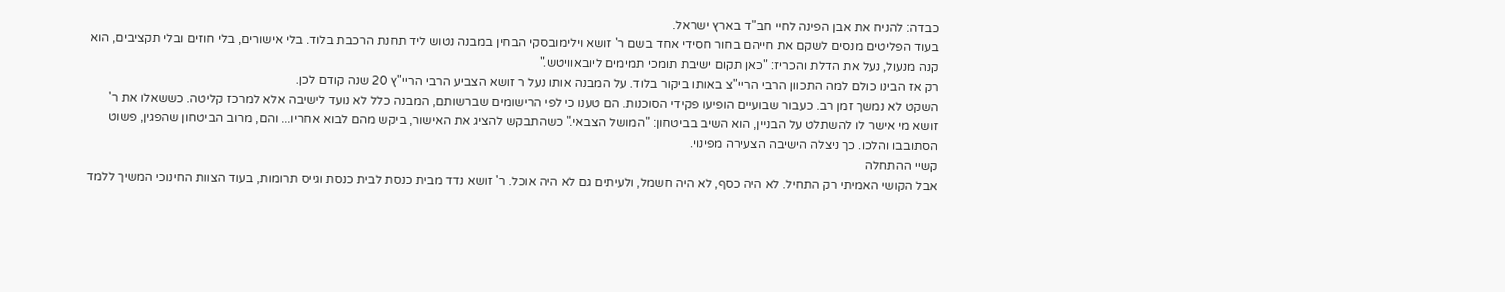כבדה: להניח את אבן הפינה לחיי חב"ד בארץ ישראל.
בעוד הפליטים מנסים לשקם את חייהם בחור חסידי אחד בשם ר' זושא וילימובסקי הבחין במבנה נטוש ליד תחנת הרכבת בלוד. בלי אישורים, בלי חוזים ובלי תקציבים, הוא קנה מנעול, נעל את הדלת והכריז: "כאן תקום ישיבת תומכי תמימים ליובאוויטש."
רק אז הבינו כולם למה התכוון הרבי הריי"צ באותו ביקור בלוד. על המבנה אותו נעל ר זושא הצביע הרבי הריי"ץ 20 שנה קודם לכן.
השקט לא נמשך זמן רב. כעבור שבועיים הופיעו פקידי הסוכנות. הם טענו כי לפי הרישומים שברשותם, המבנה כלל לא נועד לישיבה אלא למרכז קליטה. כששאלו את ר' זושא מי אישר לו להשתלט על הבניין, הוא השיב בביטחון: "המושל הצבאי." כשהתבקש להציג את האישור, ביקש מהם לבוא אחריו... והם, מרוב הביטחון שהפגין, פשוט הסתובבו והלכו. כך ניצלה הישיבה הצעירה מפינוי.
קשיי ההתחלה
אבל הקושי האמיתי רק התחיל. לא היה כסף, לא היה חשמל, ולעיתים גם לא היה אוכל. ר' זושא נדד מבית כנסת לבית כנסת וגייס תרומות, בעוד הצוות החינוכי המשיך ללמד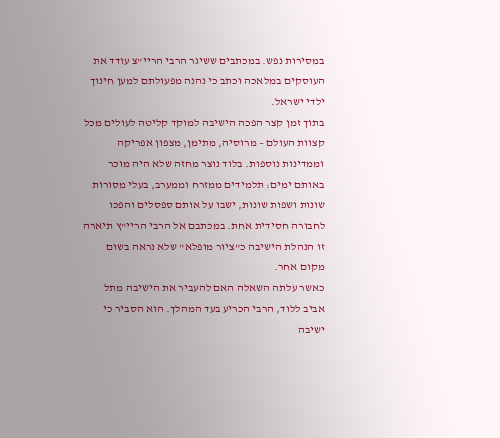במסירות נפש. במכתבים ששיגר הרבי הריי"צ עודד את העוסקים במלאכה וכתב כי נהנה מפעולתם למען חינוך ילדי ישראל.
בתוך זמן קצר הפכה הישיבה למוקד קליטה לעולים מכל קצוות העולם – מרוסיה, מתימן, מצפון אפריקה וממדינות נוספות. בלוד נוצר מחזה שלא היה מוכר באותם ימים: תלמידים ממזרח וממערב, בעלי מסורות שונות ושפות שונות, ישבו על אותם ספסלים והפכו לחבורה חסידית אחת. במכתבם אל הרבי הריי"ץ תיארה זו הנהלת הישיבה כ"ציור מופלא" שלא נראה בשום מקום אחר.
כאשר עלתה השאלה האם להעביר את הישיבה מתל אביב ללוד, הרבי הכריע בעד המהלך. הוא הסביר כי ישיבה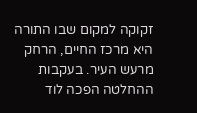זקוקה למקום שבו התורה היא מרכז החיים, הרחק מרעש העיר. בעקבות ההחלטה הפכה לוד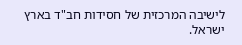לישיבה המרכזית של חסידות חב"ד בארץ ישראל.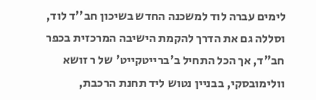לימים עברה לוד למשכנה החדש בשיכון חב''ד לוד, וסללה גם את הדרך להקמת הישיבה המרכזית בכפר חב"ד, אך הכל התחיל ב'ברייטקייט' של ר זושא וולימובסקי, בבניין נטוש ליד תחנת הרכבת,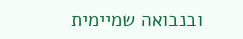ובנבואה שמיימית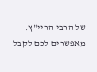של הרבי הריי"ץ.
מאפשרים לכם לקבל